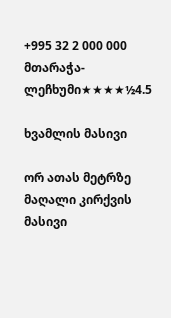+995 32 2 000 000
მთარაჭა-ლეჩხუმი★★★★½4.5

ხვამლის მასივი

ორ ათას მეტრზე მაღალი კირქვის მასივი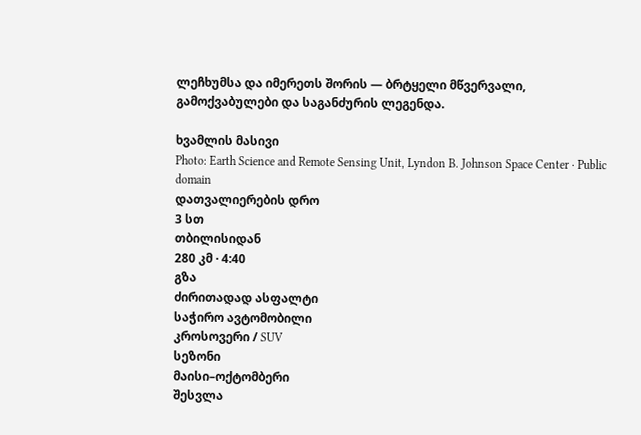ლეჩხუმსა და იმერეთს შორის — ბრტყელი მწვერვალი, გამოქვაბულები და საგანძურის ლეგენდა.

ხვამლის მასივი
Photo: Earth Science and Remote Sensing Unit, Lyndon B. Johnson Space Center · Public domain
დათვალიერების დრო
3 სთ
თბილისიდან
280 კმ · 4:40
გზა
ძირითადად ასფალტი
საჭირო ავტომობილი
კროსოვერი / SUV
სეზონი
მაისი–ოქტომბერი
შესვლა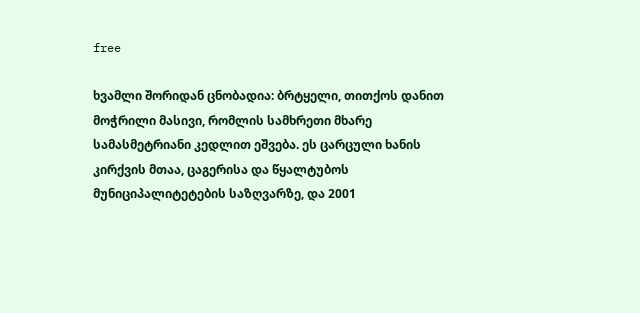free

ხვამლი შორიდან ცნობადია: ბრტყელი, თითქოს დანით მოჭრილი მასივი, რომლის სამხრეთი მხარე სამასმეტრიანი კედლით ეშვება. ეს ცარცული ხანის კირქვის მთაა, ცაგერისა და წყალტუბოს მუნიციპალიტეტების საზღვარზე, და 2001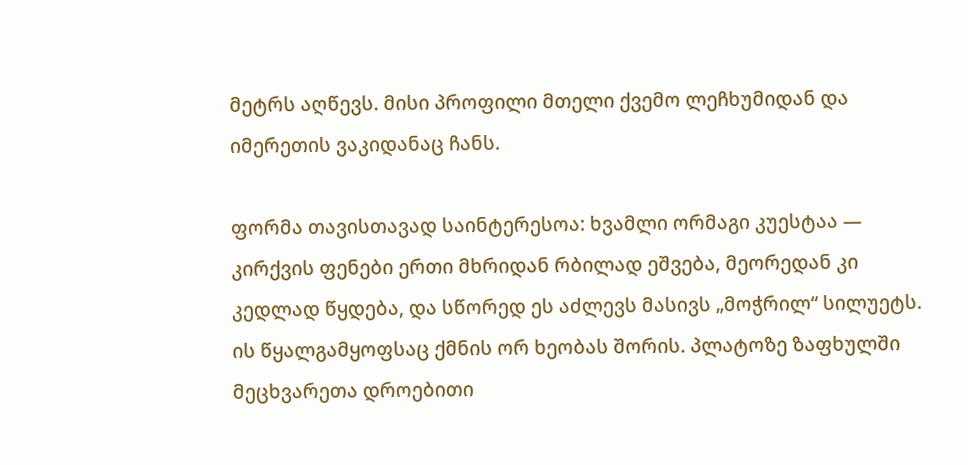მეტრს აღწევს. მისი პროფილი მთელი ქვემო ლეჩხუმიდან და იმერეთის ვაკიდანაც ჩანს.

ფორმა თავისთავად საინტერესოა: ხვამლი ორმაგი კუესტაა — კირქვის ფენები ერთი მხრიდან რბილად ეშვება, მეორედან კი კედლად წყდება, და სწორედ ეს აძლევს მასივს „მოჭრილ“ სილუეტს. ის წყალგამყოფსაც ქმნის ორ ხეობას შორის. პლატოზე ზაფხულში მეცხვარეთა დროებითი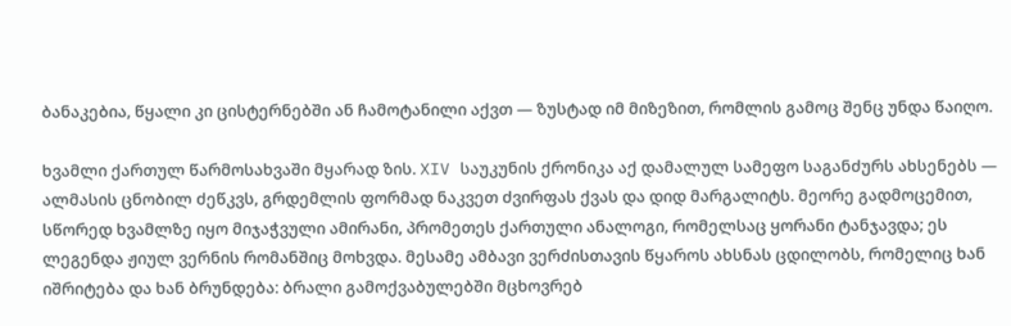ბანაკებია, წყალი კი ცისტერნებში ან ჩამოტანილი აქვთ — ზუსტად იმ მიზეზით, რომლის გამოც შენც უნდა წაიღო.

ხვამლი ქართულ წარმოსახვაში მყარად ზის. XIV საუკუნის ქრონიკა აქ დამალულ სამეფო საგანძურს ახსენებს — ალმასის ცნობილ ძეწკვს, გრდემლის ფორმად ნაკვეთ ძვირფას ქვას და დიდ მარგალიტს. მეორე გადმოცემით, სწორედ ხვამლზე იყო მიჯაჭვული ამირანი, პრომეთეს ქართული ანალოგი, რომელსაც ყორანი ტანჯავდა; ეს ლეგენდა ჟიულ ვერნის რომანშიც მოხვდა. მესამე ამბავი ვერძისთავის წყაროს ახსნას ცდილობს, რომელიც ხან იშრიტება და ხან ბრუნდება: ბრალი გამოქვაბულებში მცხოვრებ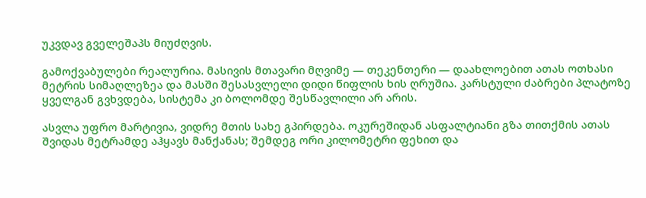უკვდავ გველეშაპს მიუძღვის.

გამოქვაბულები რეალურია. მასივის მთავარი მღვიმე — თეკენთერი — დაახლოებით ათას ოთხასი მეტრის სიმაღლეზეა და მასში შესასვლელი დიდი წიფლის ხის ღრუშია. კარსტული ძაბრები პლატოზე ყველგან გვხვდება, სისტემა კი ბოლომდე შესწავლილი არ არის.

ასვლა უფრო მარტივია, ვიდრე მთის სახე გპირდება. ოკურეშიდან ასფალტიანი გზა თითქმის ათას შვიდას მეტრამდე აჰყავს მანქანას; შემდეგ ორი კილომეტრი ფეხით და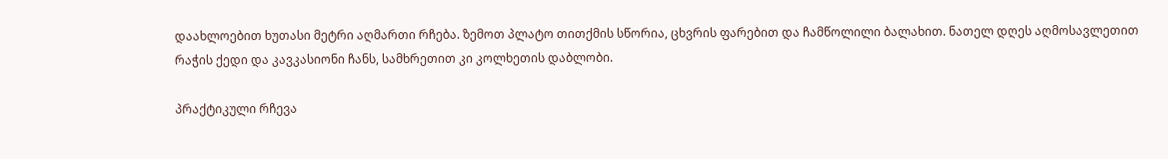დაახლოებით ხუთასი მეტრი აღმართი რჩება. ზემოთ პლატო თითქმის სწორია, ცხვრის ფარებით და ჩამწოლილი ბალახით. ნათელ დღეს აღმოსავლეთით რაჭის ქედი და კავკასიონი ჩანს, სამხრეთით კი კოლხეთის დაბლობი.

პრაქტიკული რჩევა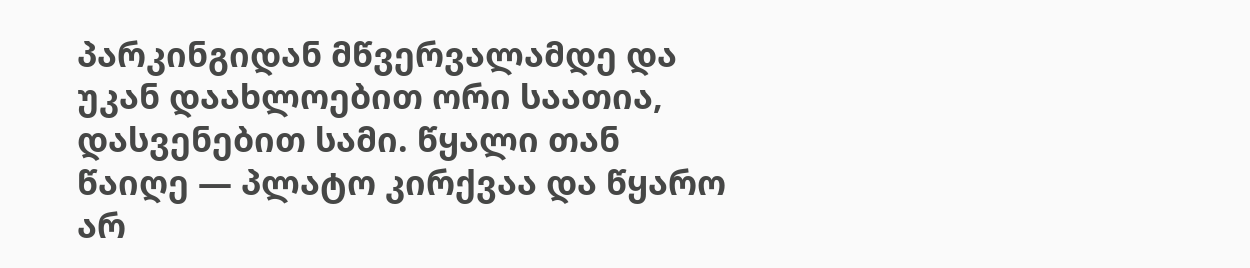პარკინგიდან მწვერვალამდე და უკან დაახლოებით ორი საათია, დასვენებით სამი. წყალი თან წაიღე — პლატო კირქვაა და წყარო არ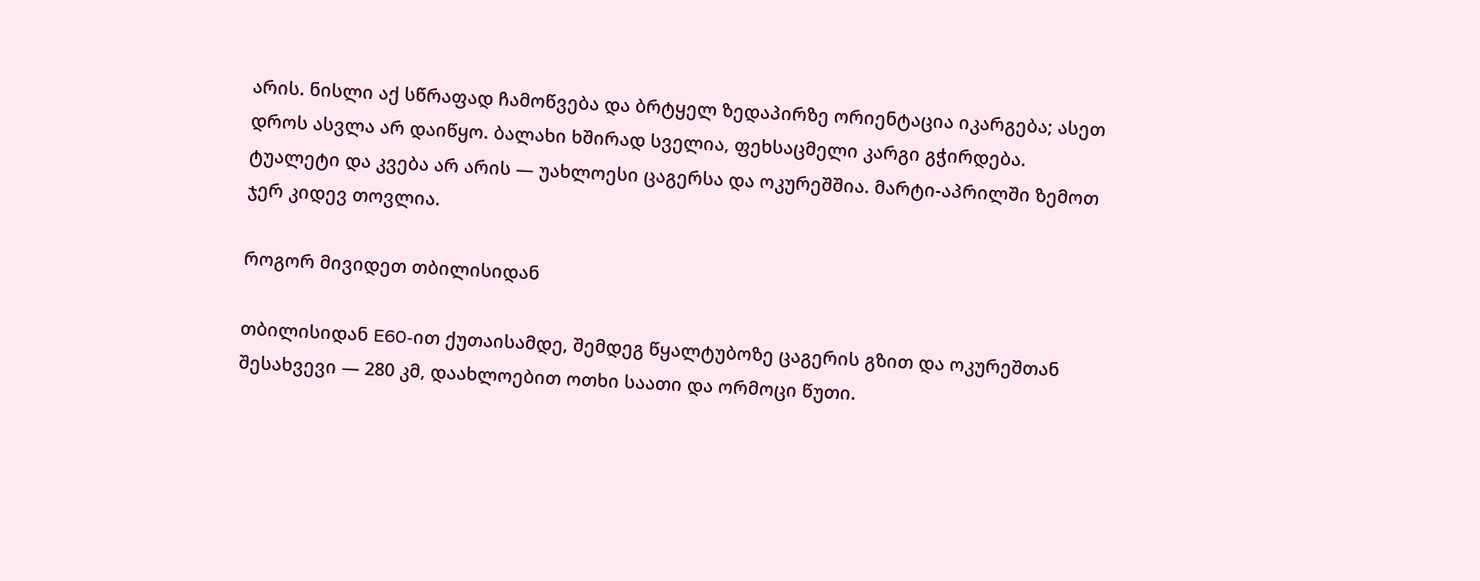არის. ნისლი აქ სწრაფად ჩამოწვება და ბრტყელ ზედაპირზე ორიენტაცია იკარგება; ასეთ დროს ასვლა არ დაიწყო. ბალახი ხშირად სველია, ფეხსაცმელი კარგი გჭირდება. ტუალეტი და კვება არ არის — უახლოესი ცაგერსა და ოკურეშშია. მარტი-აპრილში ზემოთ ჯერ კიდევ თოვლია.

როგორ მივიდეთ თბილისიდან

თბილისიდან E60-ით ქუთაისამდე, შემდეგ წყალტუბოზე ცაგერის გზით და ოკურეშთან შესახვევი — 280 კმ, დაახლოებით ოთხი საათი და ორმოცი წუთი.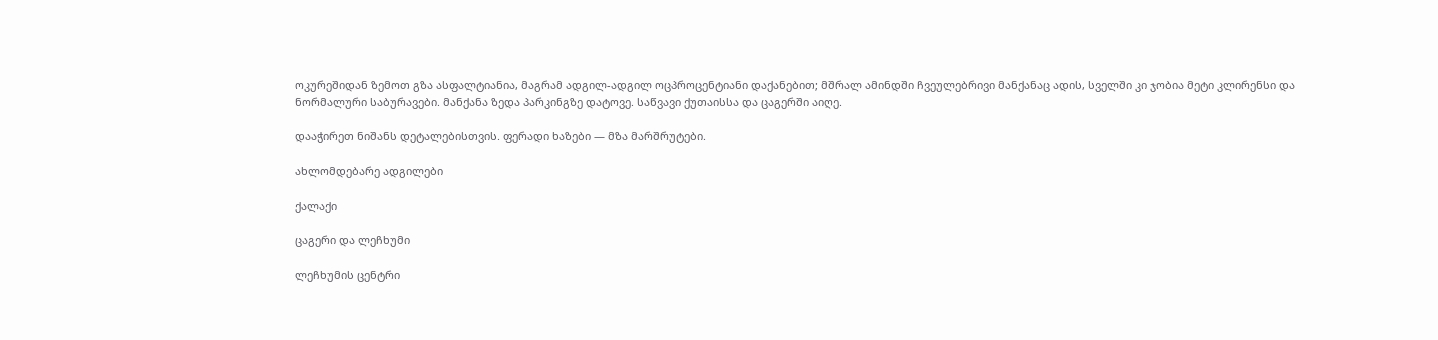ოკურეშიდან ზემოთ გზა ასფალტიანია, მაგრამ ადგილ-ადგილ ოცპროცენტიანი დაქანებით; მშრალ ამინდში ჩვეულებრივი მანქანაც ადის, სველში კი ჯობია მეტი კლირენსი და ნორმალური საბურავები. მანქანა ზედა პარკინგზე დატოვე. საწვავი ქუთაისსა და ცაგერში აიღე.

დააჭირეთ ნიშანს დეტალებისთვის. ფერადი ხაზები — მზა მარშრუტები.

ახლომდებარე ადგილები

ქალაქი

ცაგერი და ლეჩხუმი

ლეჩხუმის ცენტრი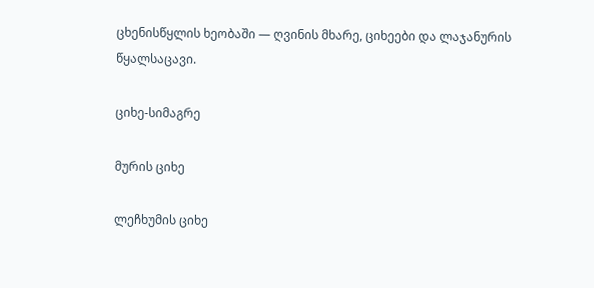ცხენისწყლის ხეობაში — ღვინის მხარე, ციხეები და ლაჯანურის წყალსაცავი.

ციხე-სიმაგრე

მურის ციხე

ლეჩხუმის ციხე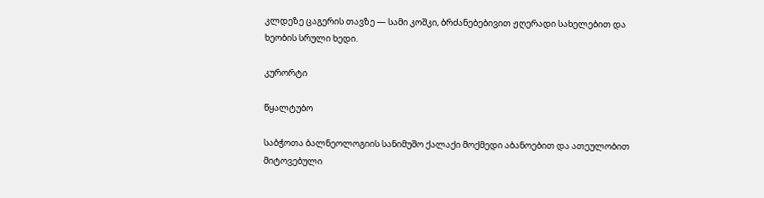კლდეზე ცაგერის თავზე — სამი კოშკი, ბრძანებებივით ჟღერადი სახელებით და ხეობის სრული ხედი.

კურორტი

წყალტუბო

საბჭოთა ბალნეოლოგიის სანიმუშო ქალაქი მოქმედი აბანოებით და ათეულობით მიტოვებული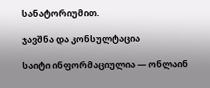სანატორიუმით.

ჯავშნა და კონსულტაცია

საიტი ინფორმაციულია — ონლაინ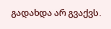გადახდა არ გვაქვს.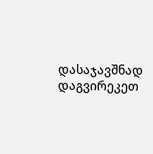დასაჯავშნად დაგვირეკეთ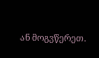ან მოგვწერეთ.